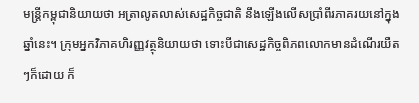មន្រ្តីកម្ពុជានិយាយថា អត្រាលូតលាស់សេដ្ឋកិច្ចជាតិ នឹងឡើងលើសប្រាំពីរភាគរយនៅក្នុងឆ្នាំនេះ។ ក្រុមអ្នកវិភាគហិរញ្ញវត្ថុនិយាយថា ទោះបីជាសេដ្ឋកិច្ចពិភពលោកមានដំណើរយឺតៗក៏ដោយ ក៏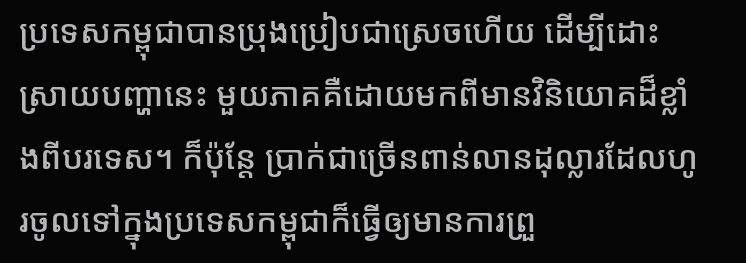ប្រទេសកម្ពុជាបានប្រុងប្រៀបជាស្រេចហើយ ដើម្បីដោះស្រាយបញ្ហានេះ មួយភាគគឺដោយមកពីមានវិនិយោគដ៏ខ្លាំងពីបរទេស។ ក៏ប៉ុន្តែ ប្រាក់ជាច្រើនពាន់លានដុល្លារដែលហូរចូលទៅក្នុងប្រទេសកម្ពុជាក៏ធ្វើឲ្យមានការព្រួ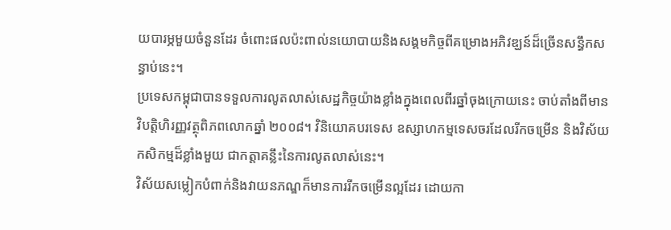យបារម្ភមួយចំនួនដែរ ចំពោះផលប៉ះពាល់នយោបាយនិងសង្គមកិច្ចពីគម្រោងអភិវឌ្ឃន៍ដ៏ច្រើនសន្ធឹកសន្ធាប់នេះ។
ប្រទេសកម្ពុជាបានទទួលការលូតលាស់សេដ្ឋកិច្ចយ៉ាងខ្លាំងក្នុងពេលពីរឆ្នាំចុងក្រោយនេះ ចាប់តាំងពីមានវិបត្តិហិរញ្ញវត្ថុពិភពលោកឆ្នាំ ២០០៨។ វិនិយោគបរទេស ឧស្សាហកម្មទេសចរដែលរីកចម្រើន និងវិស័យកសិកម្មដ៏ខ្លាំងមួយ ជាកត្តាគន្លឹះនៃការលូតលាស់នេះ។
វិស័យសម្លៀកបំពាក់និងវាយនភណ្ឌក៏មានការរីកចម្រើនល្អដែរ ដោយកា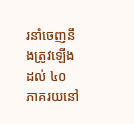រនាំចេញនឹងត្រូវឡើងដល់ ៤០ ភាគរយនៅ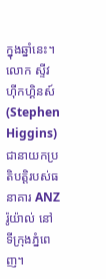ក្នុងឆ្នាំនេះ។
លោក ស្ទីវ ហ៊ីកហ្គិនស៍ (Stephen Higgins) ជានាយកប្រតិបត្តិរបស់ធនាគារ ANZ រ៉ូយ៉ាល់ នៅទីក្រុងភ្នំពេញ។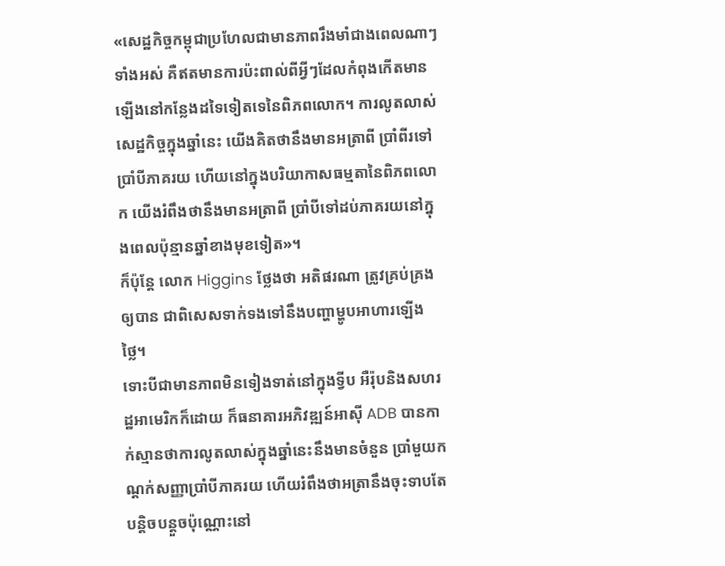«សេដ្ឋកិច្ចកម្ពុជាប្រហែលជាមានភាពរឹងមាំជាងពេលណាៗទាំងអស់ គឺឥតមានការប៉ះពាល់ពីអ្វីៗដែលកំពុងកើតមានឡើងនៅកន្លែងដទៃទៀតទេនៃពិភពលោក។ ការលូតលាស់សេដ្ឋកិច្ចក្នុងឆ្នាំនេះ យើងគិតថានឹងមានអត្រាពី ប្រាំពីរទៅប្រាំបីភាគរយ ហើយនៅក្នុងបរិយាកាសធម្មតានៃពិភពលោក យើងរំពឹងថានឹងមានអត្រាពី ប្រាំបីទៅដប់ភាគរយនៅក្នុងពេលប៉ុន្មានឆ្នាំខាងមុខទៀត»។
ក៏ប៉ុន្តែ លោក Higgins ថ្លែងថា អតិផរណា ត្រូវគ្រប់គ្រងឲ្យបាន ជាពិសេសទាក់ទងទៅនឹងបញ្ហាម្ហូបអាហារឡើងថ្លៃ។
ទោះបីជាមានភាពមិនទៀងទាត់នៅក្នុងទ្វីប អឺរ៉ុបនិងសហរដ្ឋអាមេរិកក៏ដោយ ក៏ធនាគារអភិវឌ្ឍន៍អាស៊ី ADB បានកាក់ស្មានថាការលូតលាស់ក្នុងឆ្នាំនេះនឹងមានចំនួន ប្រាំមួយកណ្តក់សញ្ញាប្រាំបីភាគរយ ហើយរំពឹងថាអត្រានឹងចុះទាបតែបន្តិចបន្តួចប៉ុណ្ណោះនៅ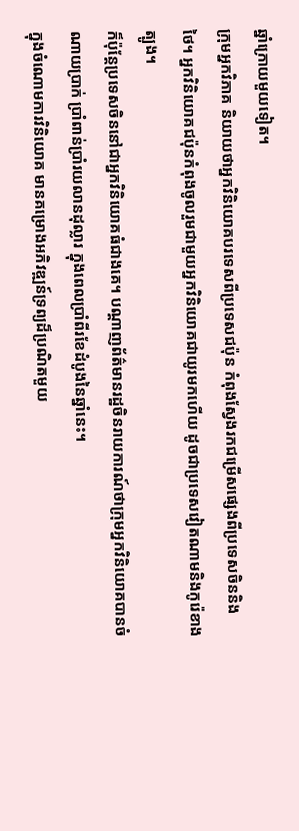ឆ្នាំក្រោយមួយទៀត។
ក្រុមអ្នកវិភាគ និយាយថាអ្នកវិនិយោគបរទេសពីប្រទេសជប៉ុន កំពុងស្វែងរកជម្រើសផ្សេងពីប្រទេសចិននិងថៃ។ អ្នកវិនិយោគជប៉ុនកំពុងចូលរួមជាមួយអ្នកវិនិយោគជាយូរមកហើយ ដូចជាប្រទេសវៀតណាមនិងកូរ៉េខាងត្បូង។
ក៏ប៉ុន្តែប្រទេសចិននៅជាអ្នកវិនិយោគធំជាងគេ។ បណ្តាញព័ត៌មានរដ្ឋចិនរាយការណ៍ថាក្រុមអ្នកវិនិយោគបានចំណាយប្រាក់ ប្រាំពាន់ប្រាំរយលានដុល្លារ ក្នុងពេលប្រាំពីរខែដំបូងនៃឆ្នាំនេះ។
ក្នុងចំណោមការវិនិយោគ មានគម្រោងអភិវឌ្ឍន៍ទ្រព្យដ៏ប្រណិតមួយ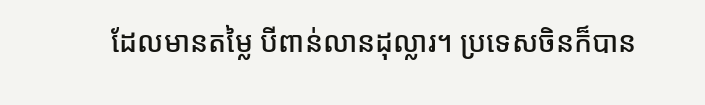ដែលមានតម្លៃ បីពាន់លានដុល្លារ។ ប្រទេសចិនក៏បាន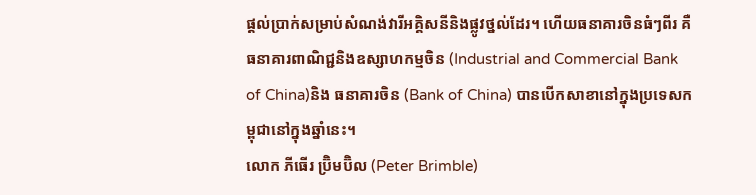ផ្តល់ប្រាក់សម្រាប់សំណង់វារីអគ្គិសនីនិងផ្លូវថ្នល់ដែរ។ ហើយធនាគារចិនធំៗពីរ គឺធនាគារពាណិជ្ជនិងឧស្សាហកម្មចិន (Industrial and Commercial Bank of China)និង ធនាគារចិន (Bank of China) បានបើកសាខានៅក្នុងប្រទេសកម្ពុជានៅក្នុងឆ្នាំនេះ។
លោក ភីធើរ ប៊្រិមប៊ិល (Peter Brimble)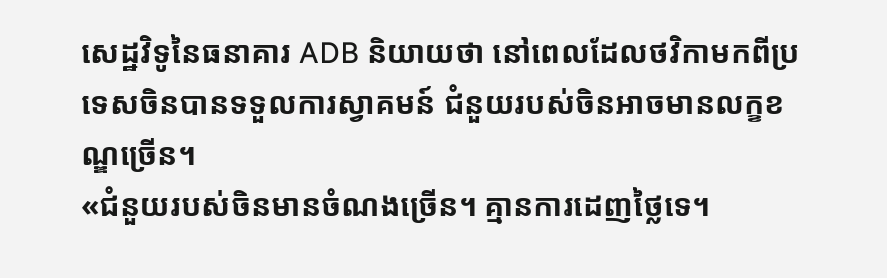សេដ្ឋវិទូនៃធនាគារ ADB និយាយថា នៅពេលដែលថវិកាមកពីប្រទេសចិនបានទទួលការស្វាគមន៍ ជំនួយរបស់ចិនអាចមានលក្ខខណ្ឌច្រើន។
«ជំនួយរបស់ចិនមានចំណងច្រើន។ គ្មានការដេញថ្លៃទេ។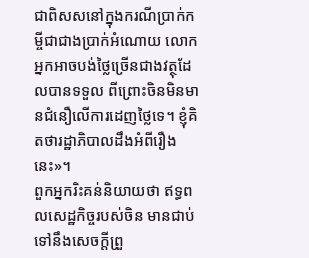ជាពិសសនៅក្នុងករណីប្រាក់កម្ចីជាជាងប្រាក់អំណោយ លោកអ្នកអាចបង់ថ្លៃច្រើនជាងវត្ថុដែលបានទទួល ពីព្រោះចិនមិនមានជំនឿលើការដេញថ្លៃទេ។ ខ្ញុំគិតថារដ្ឋាភិបាលដឹងអំពីរឿងនេះ»។
ពួកអ្នករិះគន់និយាយថា ឥទ្ធពលសេដ្ឋកិច្ចរបស់ចិន មានជាប់ទៅនឹងសេចក្តីព្រួ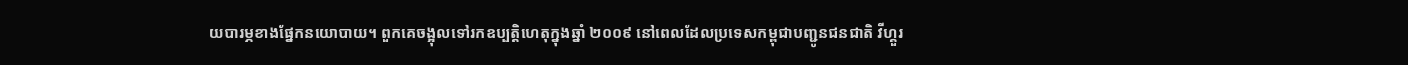យបារម្ភខាងផ្នែកនយោបាយ។ ពួកគេចង្អុលទៅរកឧប្បត្តិហេតុក្នុងឆ្នាំ ២០០៩ នៅពេលដែលប្រទេសកម្ពុជាបញ្ជូនជនជាតិ វីហ្គួរ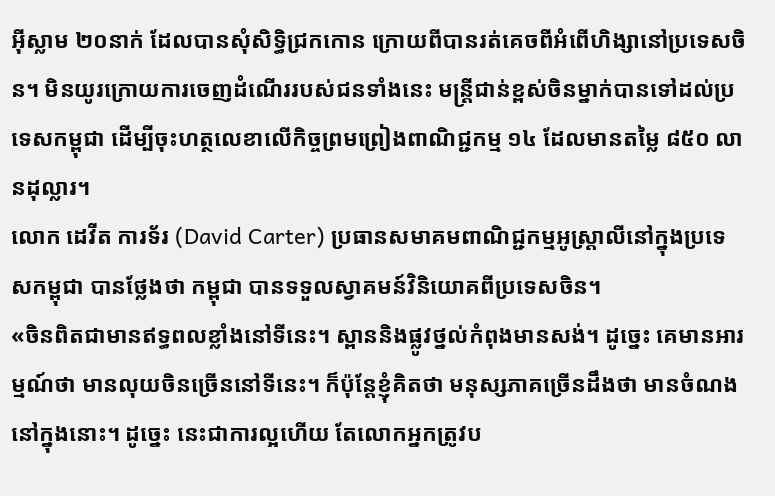អ៊ីស្លាម ២០នាក់ ដែលបានសុំសិទ្ធិជ្រកកោន ក្រោយពីបានរត់គេចពីអំពើហិង្សានៅប្រទេសចិន។ មិនយូរក្រោយការចេញដំណើររបស់ជនទាំងនេះ មន្រ្តីជាន់ខ្ពស់ចិនម្នាក់បានទៅដល់ប្រទេសកម្ពុជា ដើម្បីចុះហត្ថលេខាលើកិច្ចព្រមព្រៀងពាណិជ្ជកម្ម ១៤ ដែលមានតម្លៃ ៨៥០ លានដុល្លារ។
លោក ដេវីត ការទ័រ (David Carter) ប្រធានសមាគមពាណិជ្ជកម្មអូស្រ្តាលីនៅក្នុងប្រទេសកម្ពុជា បានថ្លែងថា កម្ពុជា បានទទួលស្វាគមន៍វិនិយោគពីប្រទេសចិន។
«ចិនពិតជាមានឥទ្ធពលខ្លាំងនៅទីនេះ។ ស្ពាននិងផ្លូវថ្នល់កំពុងមានសង់។ ដូច្នេះ គេមានអារម្មណ៍ថា មានលុយចិនច្រើននៅទីនេះ។ ក៏ប៉ុន្តែខ្ញុំគិតថា មនុស្សភាគច្រើនដឹងថា មានចំណងនៅក្នុងនោះ។ ដូច្នេះ នេះជាការល្អហើយ តែលោកអ្នកត្រូវប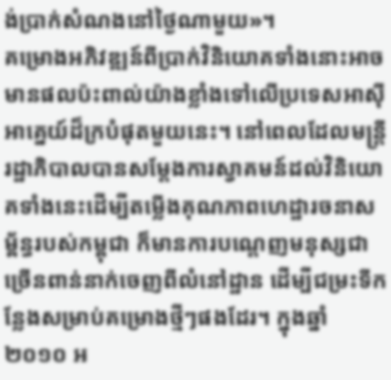ង់ប្រាក់សំណងនៅថ្ងៃណាមួយ»។
គម្រោងអភិវឌ្ឍន៍ពីប្រាក់វិនិយោគទាំងនោះអាចមានផលប៉ះពាល់យ៉ាងខ្លាំងទៅលើប្រទេសអាស៊ីអាគ្នេយ៍ដ៏ក្របំផុតមួយនេះ។ នៅពេលដែលមន្រ្តីរដ្ឋាភិបាលបានសម្តែងការស្វាគមន៍ដល់វិនិយោគទាំងនេះដើម្បីតម្លើងគុណភាពហេដ្ឋារចនាសម្ព័ន្ធរបស់កម្ពុជា ក៏មានការបណ្តេញមនុស្សជាច្រើនពាន់នាក់ចេញពីលំនៅដ្ឋាន ដើម្បីជម្រះទីកន្លែងសម្រាប់គម្រោងថ្មីៗផងដែរ។ ក្នុងឆ្នាំ ២០១០ អ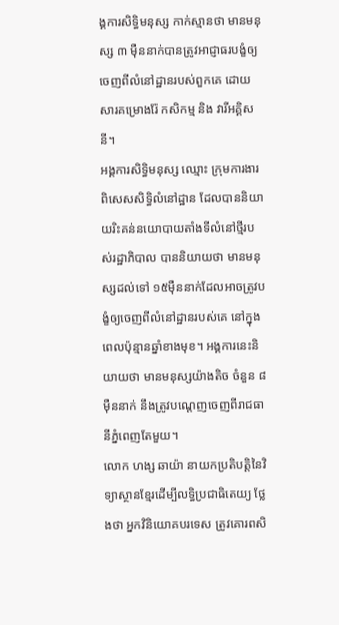ង្គការសិទ្ធិមនុស្ស កាក់ស្មានថា មានមនុស្ស ៣ ម៉ឺននាក់បានត្រូវអាជ្ញាធរបង្ខំឲ្យចេញពីលំនៅដ្ឋានរបស់ពួកគេ ដោយសារគម្រោងរ៉ែ កសិកម្ម និង វារីអគ្គិសនី។
អង្គការសិទ្ធិមនុស្ស ឈ្មោះ ក្រុមការងារពិសេសសិទ្ធិលំនៅដ្ឋាន ដែលបាននិយាយរិះគន់នយោបាយតាំងទីលំនៅថ្មីរបស់រដ្ឋាភិបាល បាននិយាយថា មានមនុស្សដល់ទៅ ១៥ម៉ឺននាក់ដែលអាចត្រូវបង្ខំឲ្យចេញពីលំនៅដ្ឋានរបស់គេ នៅក្នុងពេលប៉ុន្មានឆ្នាំខាងមុខ។ អង្គការនេះនិយាយថា មានមនុស្សយ៉ាងតិច ចំនួន ៨ម៉ឺននាក់ នឹងត្រូវបណ្តេញចេញពីរាជធានីភ្នំពេញតែមួយ។
លោក ហង្ស ឆាយ៉ា នាយកប្រតិបត្តិនៃវិទ្យាស្ថានខ្មែរដើម្បីលទ្ធិប្រជាធិតេយ្យ ថ្លែងថា អ្នកវិនិយោគបរទេស ត្រូវគោរពសិ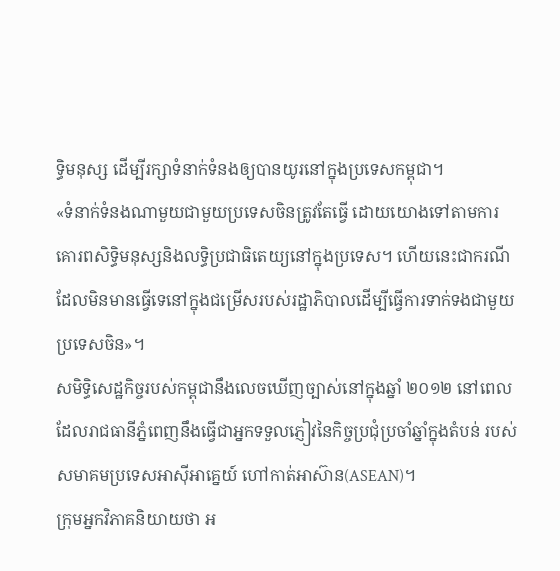ទ្ធិមនុស្ស ដើម្បីរក្សាទំនាក់ទំនងឲ្យបានយូរនៅក្នុងប្រទេសកម្ពុជា។
«ទំនាក់ទំនងណាមួយជាមួយប្រទេសចិនត្រូវតែធ្វើ ដោយយោងទៅតាមការគោរពសិទ្ធិមនុស្សនិងលទ្ធិប្រជាធិតេយ្យនៅក្នុងប្រទេស។ ហើយនេះជាករណីដែលមិនមានធ្វើទេនៅក្នុងជម្រើសរបស់រដ្ឋាភិបាលដើម្បីធ្វើការទាក់ទងជាមួយប្រទេសចិន»។
សមិទ្ធិសេដ្ឋកិច្ចរបស់កម្ពុជានឹងលេចឃើញច្បាស់នៅក្នុងឆ្នាំ ២០១២ នៅពេលដែលរាជធានីភ្នំពេញនឹងធ្វើជាអ្នកទទួលភ្ញៀវនៃកិច្ចប្រជុំប្រចាំឆ្នាំក្នុងតំបន់ របស់សមាគមប្រទេសអាស៊ីអាគ្នេយ៍ ហៅកាត់អាស៊ាន(ASEAN)។
ក្រុមអ្នកវិភាគនិយាយថា អ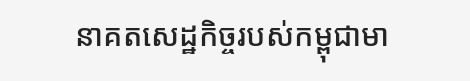នាគតសេដ្ឋកិច្ចរបស់កម្ពុជាមា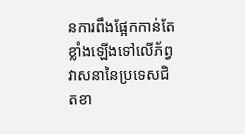នការពឹងផ្អែកកាន់តែខ្លាំងឡើងទៅលើភ័ព្វវាសនានៃប្រទេសជិតខា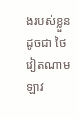ងរបស់ខ្លួន ដូចជា ថៃ វៀតណាម ឡាវ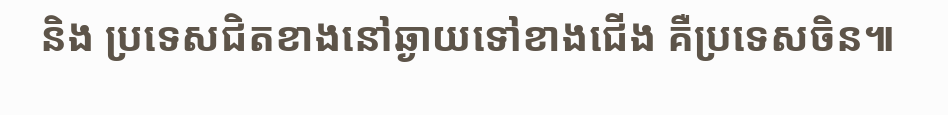និង ប្រទេសជិតខាងនៅឆ្ងាយទៅខាងជើង គឺប្រទេសចិន៕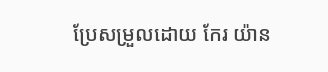ប្រែសម្រួលដោយ កែរ យ៉ាន